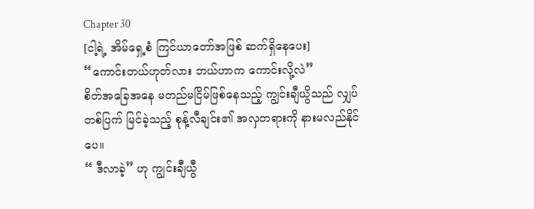Chapter 30
[ငါ့ရဲ့ အိမ်ရှေ့စံ ကြင်ယာတော်အဖြစ် ဆက်ရှိနေပေး]
“ကောင်းတယ်ဟုတ်လား ဘယ်ဟာက ကောင်းလို့လဲ”
စိတ်အခြေအနေ မတည်မငြိမ်ဖြစ်နေသည့် ကျွင်းချီယွိသည် လျှပ်တစ်ပြက် မြင်ခဲ့သည့် စုန့်လီချင်း၏ အလှတရားကို နားမလည်နိုင်ပေ။
“ ဒီလာခဲ့” ဟု ကျွင်းချီယွီ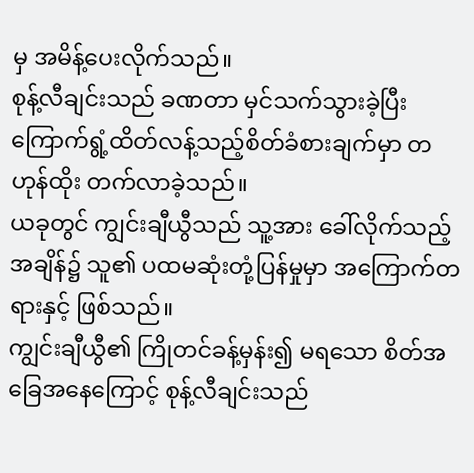မှ အမိန့်ပေးလိုက်သည်။
စုန့်လီချင်းသည် ခဏတာ မှင်သက်သွားခဲ့ပြီး ကြောက်ရွံ့ထိတ်လန့်သည့်စိတ်ခံစားချက်မှာ တဟုန်ထိုး တက်လာခဲ့သည်။
ယခုတွင် ကျွင်းချီယွီသည် သူ့အား ခေါ်လိုက်သည့်အချိန်၌ သူ၏ ပထမဆုံးတုံ့ပြန်မှုမှာ အကြောက်တရားနှင့် ဖြစ်သည်။
ကျွင်းချီယွီ၏ ကြိုတင်ခန့်မှန်း၍ မရသော စိတ်အခြေအနေကြောင့် စုန့်လီချင်းသည်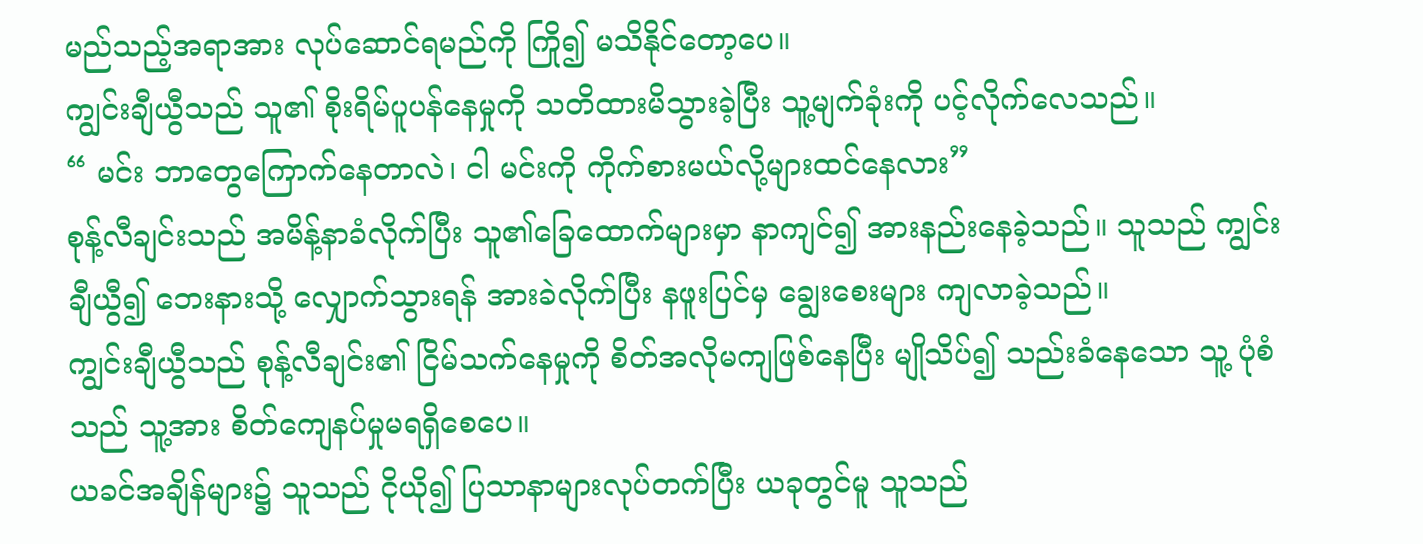မည်သည့်အရာအား လုပ်ဆောင်ရမည်ကို ကြို၍ မသိနိုင်တော့ပေ။
ကျွင်းချီယွီသည် သူ၏ စိုးရိမ်ပူပန်နေမှုကို သတိထားမိသွားခဲ့ပြီး သူ့မျက်ခုံးကို ပင့်လိုက်လေသည်။
“ မင်း ဘာတွေကြောက်နေတာလဲ၊ ငါ မင်းကို ကိုက်စားမယ်လို့များထင်နေလား”
စုန့်လီချင်းသည် အမိန့်နာခံလိုက်ပြီး သူ၏ခြေထောက်များမှာ နာကျင်၍ အားနည်းနေခဲ့သည်။ သူသည် ကျွင်းချီယွီ၍ ဘေးနားသို့ လျှောက်သွားရန် အားခဲလိုက်ပြီး နဖူးပြင်မှ ချွေးစေးများ ကျလာခဲ့သည်။
ကျွင်းချီယွီသည် စုန့်လီချင်း၏ ငြိမ်သက်နေမှုကို စိတ်အလိုမကျဖြစ်နေပြီး မျိုသိပ်၍ သည်းခံနေသော သူ့ ပုံစံသည် သူ့အား စိတ်ကျေနပ်မှုမရရှိစေပေ။
ယခင်အချိန်များ၌ သူသည် ငိုယို၍ ပြသာနာများလုပ်တက်ပြီး ယခုတွင်မူ သူသည်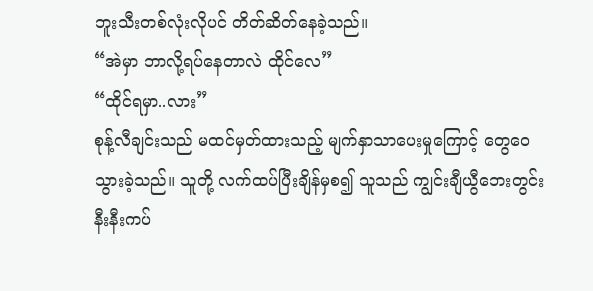ဘူးသီးတစ်လုံးလိုပင် တိတ်ဆိတ်နေခဲ့သည်။
“အဲမှာ ဘာလို့ရပ်နေတာလဲ ထိုင်လေ”
“ထိုင်ရမှာ..လား”
စုန့်လီချင်းသည် မထင်မှတ်ထားသည့် မျက်နှာသာပေးမှုကြောင့် တွေဝေသွားခဲ့သည်။ သူတို့ လက်ထပ်ပြီးချိန်မှစ၍ သူသည် ကျွင်းချီယွီဘေးတွင်း နီးနီးကပ်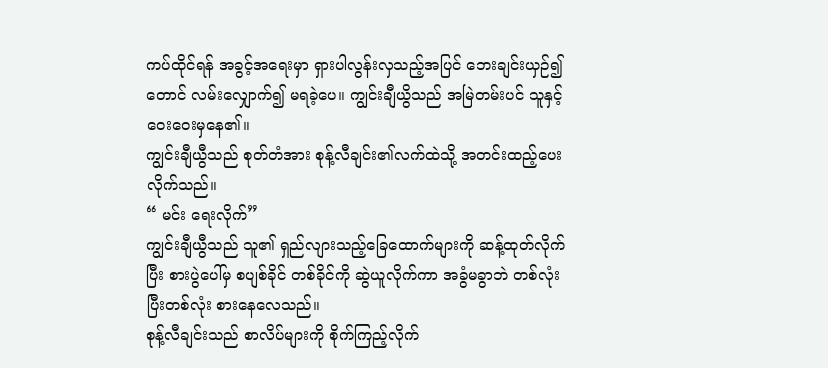ကပ်ထိုင်ရန် အခွင့်အရေးမှာ ရှားပါလွန်းလှသည့်အပြင် ဘေးချင်းယှဉ်၍တောင် လမ်းလျှောက်၍ မရခဲ့ပေ။ ကျွင်းချီယွိသည် အမြဲတမ်းပင် သူနှင့် ဝေးဝေးမှနေ၏။
ကျွင်းချီယွီသည် စုတ်တံအား စုန့်လီချင်း၏လက်ထဲသို့ အတင်းထည့်ပေးလိုက်သည်။
“ မင်း ရေးလိုက်”
ကျွင်းချီယွီသည် သူ၏ ရှည်လျားသည့်ခြေထောက်များကို ဆန့်ထုတ်လိုက်ပြီး စားပွဲပေါ်မှ စပျစ်ခိုင် တစ်ခိုင်ကို ဆွဲယူလိုက်ကာ အခွံမခွာဘဲ တစ်လုံးပြီးတစ်လုံး စားနေလေသည်။
စုန့်လီချင်းသည် စာလိပ်များကို စိုက်ကြည့်လိုက်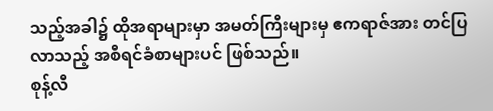သည့်အခါ၌ ထိုအရာများမှာ အမတ်ကြီးများမှ ဧကရာဇ်အား တင်ပြလာသည့် အစီရင်ခံစာများပင် ဖြစ်သည်။
စုန့်လီ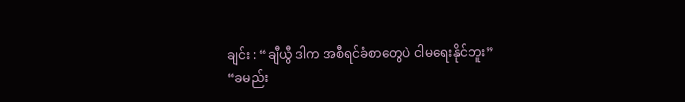ချင်း : “ချီယွီ ဒါက အစီရင်ခံစာတွေပဲ ငါမရေးနိုင်ဘူး”
“ခမည်း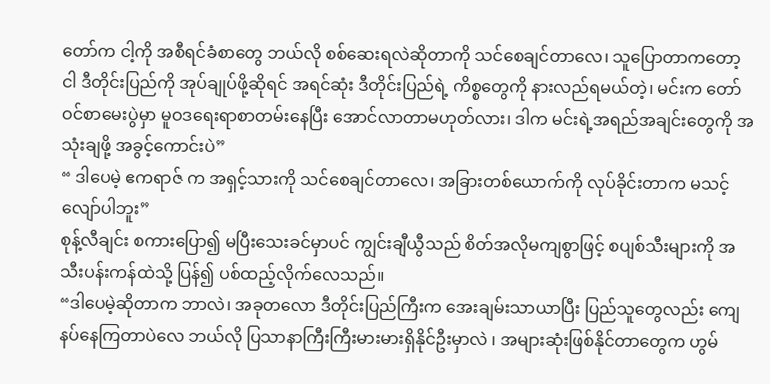တော်က ငါ့ကို အစီရင်ခံစာတွေ ဘယ်လို စစ်ဆေးရလဲဆိုတာကို သင်စေချင်တာလေ၊ သူပြောတာကတော့ ငါ ဒီတိုင်းပြည်ကို အုပ်ချုပ်ဖို့ဆိုရင် အရင်ဆုံး ဒီတိုင်းပြည်ရဲ့ ကိစ္စတွေကို နားလည်ရမယ်တဲ့၊ မင်းက တော်ဝင်စာမေးပွဲမှာ မူဝဒရေးရာစာတမ်းနေပြီး အောင်လာတာမဟုတ်လား၊ ဒါက မင်းရဲ့အရည်အချင်းတွေကို အသုံးချဖို့ အခွင့်ကောင်းပဲ”
“ ဒါပေမဲ့ ဧကရာဇ် က အရှင့်သားကို သင်စေချင်တာလေ၊ အခြားတစ်ယောက်ကို လုပ်ခိုင်းတာက မသင့်လျော်ပါဘူး”
စုန့်လီချင်း စကားပြော၍ မပြီးသေးခင်မှာပင် ကျွင်းချီယွီသည် စိတ်အလိုမကျစွာဖြင့် စပျစ်သီးများကို အသီးပန်းကန်ထဲသို့ ပြန်၍ ပစ်ထည့်လိုက်လေသည်။
“ဒါပေမဲ့ဆိုတာက ဘာလဲ၊ အခုတလော ဒီတိုင်းပြည်ကြီးက အေးချမ်းသာယာပြီး ပြည်သူတွေလည်း ကျေနပ်နေကြတာပဲလေ ဘယ်လို ပြသာနာကြီးကြီးမားမားရှိနိုင်ဦးမှာလဲ ၊ အများဆုံးဖြစ်နိုင်တာတွေက ဟွမ်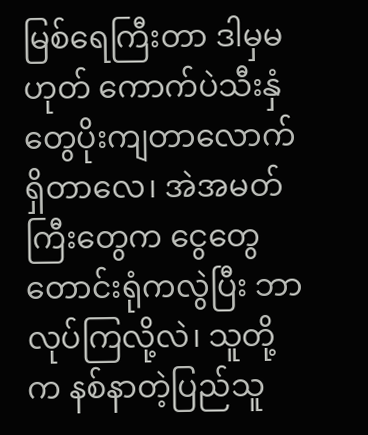မြစ်ရေကြီးတာ ဒါမှမဟုတ် ကောက်ပဲသီးနှံတွေပိုးကျတာလောက် ရှိတာလေ၊ အဲအမတ်ကြီးတွေက ငွေတွေတောင်းရုံကလွဲပြီး ဘာလုပ်ကြလို့လဲ၊ သူတို့က နစ်နာတဲ့ပြည်သူ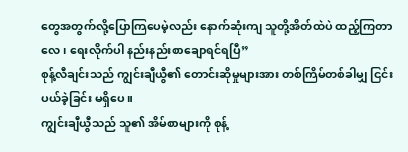တွေအတွက်လို့ပြောကြပေမဲ့လည်း နောက်ဆုံးကျ သူတို့အိတ်ထဲပဲ ထည့်ကြတာလေ၊ ရေးလိုက်ပါ နည်းနည်းစာချောရင်ရပြီ”
စုန့်လီချင်းသည် ကျွင်းချီယွီ၏ တောင်းဆိုမှုများအား တစ်ကြိမ်တစ်ခါမျှ ငြင်းပယ်ခဲ့ခြင်း မရှိပေ။
ကျွင်းချီယွီသည် သူ၏ အိမ်စာများကို စုန့်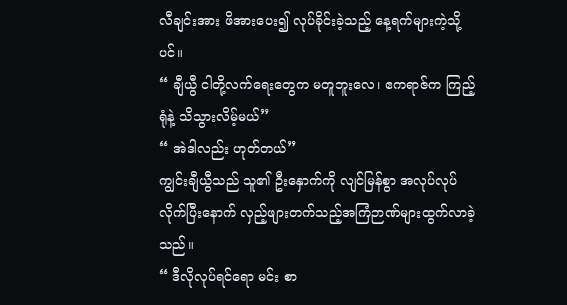လီချင်းအား ဖိအားပေး၍ လုပ်ခိုင်းခဲ့သည့် နေ့ရက်များကဲ့သို့ပင်။
“ ချီယွီ ငါတို့လက်ရေးတွေက မတူဘူးလေ၊ ဧကရာဇ်က ကြည့်ရုံနဲ့ သိသွားလိမ့်မယ်”
“ အဲဒါလည်း ဟုတ်တယ်”
ကျွင်းချီယွီသည် သူ၏ ဦးနှောက်ကို လျင်မြန်စွာ အလုပ်လုပ်လိုက်ပြီးနောက် လှည့်ဖျားတက်သည့်အကြံဉာဏ်များထွက်လာခဲ့သည်။
“ ဒီလိုလုပ်ရင်ရော မင်း စာ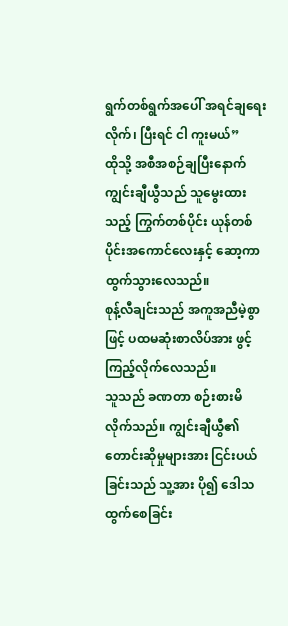ရွက်တစ်ရွက်အပေါ် အရင်ချရေးလိုက်၊ ပြီးရင် ငါ ကူးမယ်”
ထိုသို့ အစီအစဉ်ချပြီးနောက် ကျွင်းချီယွီသည် သူမွေးထားသည့် ကြွက်တစ်ပိုင်း ယုန်တစ်ပိုင်းအကောင်လေးနှင့် ဆော့ကာ ထွက်သွားလေသည်။
စုန့်လီချင်းသည် အကူအညီမဲ့စွာဖြင့် ပထမဆုံးစာလိပ်အား ဖွင့်ကြည့်လိုက်လေသည်။
သူသည် ခဏတာ စဉ်းစားမိလိုက်သည်။ ကျွင်းချီယွီ၏ တောင်းဆိုမှုများအား ငြင်းပယ်ခြင်းသည် သူ့အား ပို၍ ဒေါသထွက်စေခြင်း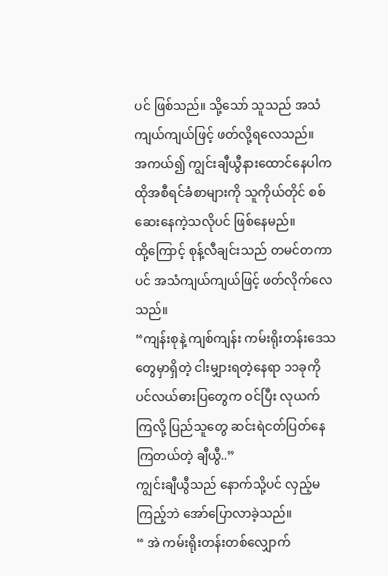ပင် ဖြစ်သည်။ သို့သော် သူသည် အသံကျယ်ကျယ်ဖြင့် ဖတ်လို့ရလေသည်။
အကယ်၍ ကျွင်းချီယွီနားထောင်နေပါက ထိုအစီရင်ခံစာများကို သူကိုယ်တိုင် စစ်ဆေးနေကဲ့သလိုပင် ဖြစ်နေမည်။
ထို့ကြောင့် စုန့်လီချင်းသည် တမင်တကာပင် အသံကျယ်ကျယ်ဖြင့် ဖတ်လိုက်လေသည်။
“ကျန်းစုနဲ့ ကျစ်ကျန်း ကမ်းရိုးတန်းဒေသတွေမှာရှိတဲ့ ငါးမျှားရတဲ့နေရာ ၁၁ခုကို ပင်လယ်ဓားပြတွေက ဝင်ပြီး လုယက်ကြလို့ ပြည်သူတွေ ဆင်းရဲငတ်ပြတ်နေကြတယ်တဲ့ ချီယွီ..”
ကျွင်းချီယွီသည် နောက်သို့ပင် လှည့်မကြည့်ဘဲ အော်ပြောလာခဲ့သည်။
“ အဲ ကမ်းရိုးတန်းတစ်လျှောက်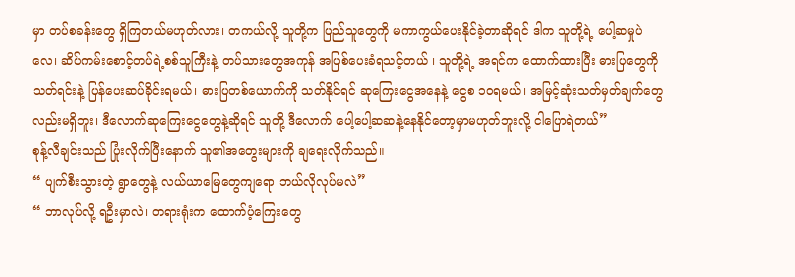မှာ တပ်စခန်းတွေ ရှိကြတယ်မဟုတ်လား၊ တကယ်လို့ သူတို့က ပြည်သူတွေကို မကာကွယ်ပေးနိုင်ခဲ့တာဆိုရင် ဒါက သူတို့ရဲ့ ပေါ့ဆမှုပဲလေ၊ ဆိပ်ကမ်းစောင့်တပ်ရဲ့စစ်သူကြီးနဲ့ တပ်သားတွေအကုန် အပြစ်ပေးခံရသင့်တယ် ၊ သူတို့ရဲ့ အရင်က ထောက်ထားပြီး ဓားပြတွေကို သတ်ရင်းနဲ့ ပြန်ပေးဆပ်ခိုင်းရမယ်၊ ဓားပြတစ်ယောက်ကို သတ်နိုင်ရင် ဆုကြေးငွေအနေနဲ့ ငွေစ ၁၀ရမယ်၊ အမြင့်ဆုံးသတ်မှတ်ချက်တွေလည်းမရှိဘူး၊ ဒီလောက်ဆုကြေးငွေတွေနဲ့ဆိုရင် သူတို့ ဒီလောက် ပေါ့ပေါ့ဆဆနဲ့နေနိုင်တော့မှာမဟုတ်ဘူးလို့ ငါပြောရဲတယ်”
စုန့်လီချင်းသည် ပြုံးလိုက်ပြီးနောက် သူ၏အတွေးများကို ချရေးလိုက်သည်။
“ ပျက်စီးသွားတဲ့ ရွာတွေနဲ့ လယ်ယာမြေတွေကျရော ဘယ်လိုလုပ်မလဲ”
“ ဘာလုပ်လို့ ရဦးမှာလဲ၊ တရားရုံးက ထောက်ပံ့ကြေးတွေ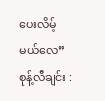ပေးလိမ့်မယ်လေ”
စုန့်လီချင်း :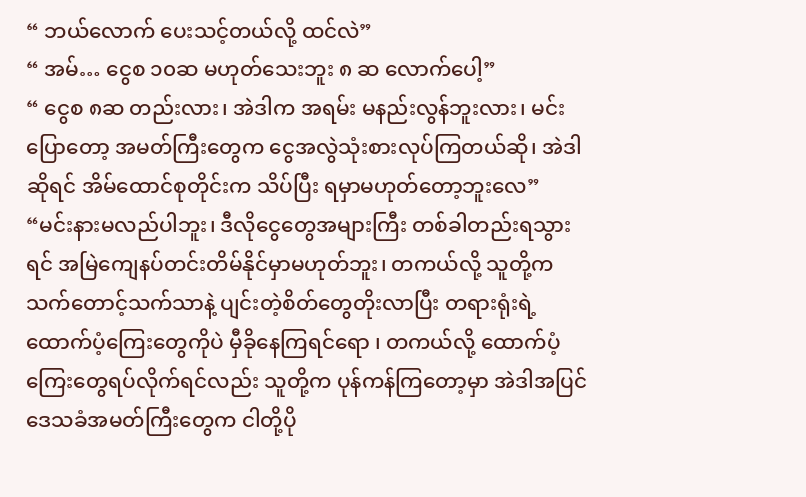“ ဘယ်လောက် ပေးသင့်တယ်လို့ ထင်လဲ”
“ အမ်… ငွေစ ၁၀ဆ မဟုတ်သေးဘူး ၈ ဆ လောက်ပေါ့”
“ ငွေစ ၈ဆ တည်းလား၊ အဲဒါက အရမ်း မနည်းလွန်ဘူးလား၊ မင်းပြောတော့ အမတ်ကြီးတွေက ငွေအလွဲသုံးစားလုပ်ကြတယ်ဆို၊ အဲဒါဆိုရင် အိမ်ထောင်စုတိုင်းက သိပ်ပြီး ရမှာမဟုတ်တော့ဘူးလေ”
“မင်းနားမလည်ပါဘူး၊ ဒီလိုငွေတွေအများကြီး တစ်ခါတည်းရသွားရင် အမြဲကျေနပ်တင်းတိမ်နိုင်မှာမဟုတ်ဘူး၊ တကယ်လို့ သူတို့က သက်တောင့်သက်သာနဲ့ ပျင်းတဲ့စိတ်တွေတိုးလာပြီး တရားရုံးရဲ့ ထောက်ပံ့ကြေးတွေကိုပဲ မှီခိုနေကြရင်ရော ၊ တကယ်လို့ ထောက်ပံ့ကြေးတွေရပ်လိုက်ရင်လည်း သူတို့က ပုန်ကန်ကြတော့မှာ အဲဒါအပြင် ဒေသခံအမတ်ကြီးတွေက ငါတို့ပို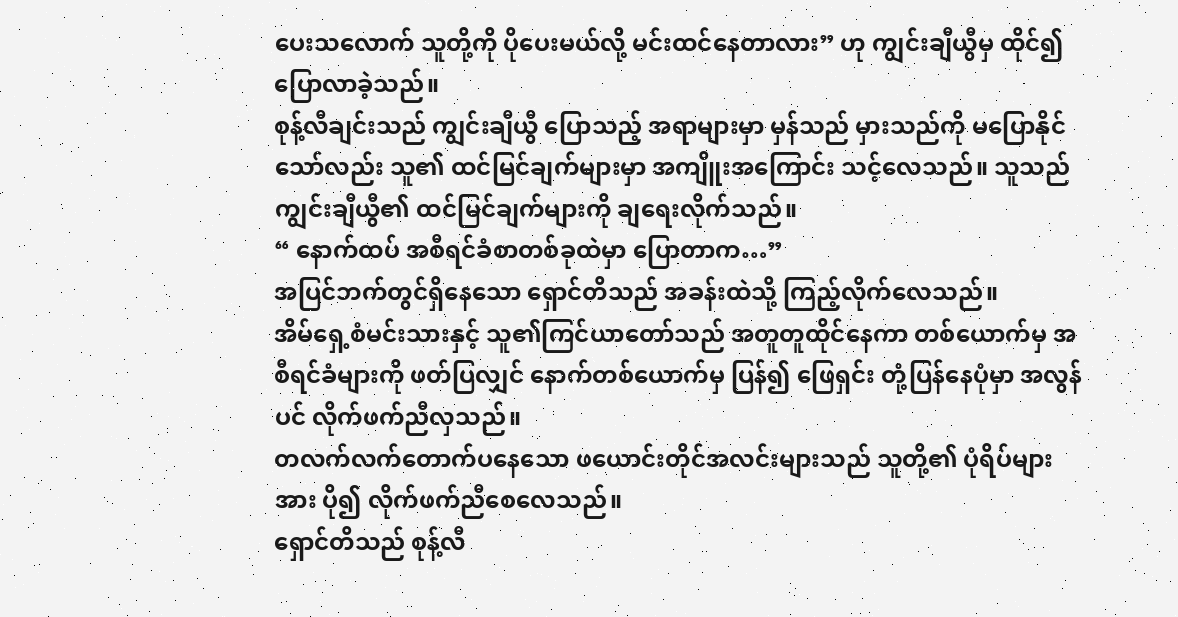ပေးသလောက် သူတို့ကို ပိုပေးမယ်လို့ မင်းထင်နေတာလား” ဟု ကျွင်းချီယွီမှ ထိုင်၍ ပြောလာခဲ့သည်။
စုန့်လီချင်းသည် ကျွင်းချီယွီ ပြောသည့် အရာများမှာ မှန်သည် မှားသည်ကို မပြောနိုင်သော်လည်း သူ၏ ထင်မြင်ချက်များမှာ အကျိူးအကြောင်း သင့်လေသည်။ သူသည် ကျွင်းချီယွီ၏ ထင်မြင်ချက်များကို ချရေးလိုက်သည်။
“ နောက်ထပ် အစီရင်ခံစာတစ်ခုထဲမှာ ပြောတာက…”
အပြင်ဘက်တွင်ရှိနေသော ရှောင်တိသည် အခန်းထဲသို့ ကြည့်လိုက်လေသည်။
အိမ်ရှေ့စံမင်းသားနှင့် သူ၏ကြင်ယာတော်သည် အတူတူထိုင်နေကာ တစ်ယောက်မှ အစီရင်ခံများကို ဖတ်ပြလျှင် နောက်တစ်ယောက်မှ ပြန်၍ ဖြေရှင်း တုံ့ပြန်နေပုံမှာ အလွန်ပင် လိုက်ဖက်ညီလှသည်။
တလက်လက်တောက်ပနေသော ဖယောင်းတိုင်အလင်းများသည် သူတို့၏ ပုံရိပ်များအား ပို၍ လိုက်ဖက်ညီစေလေသည်။
ရှောင်တိသည် စုန့်လီ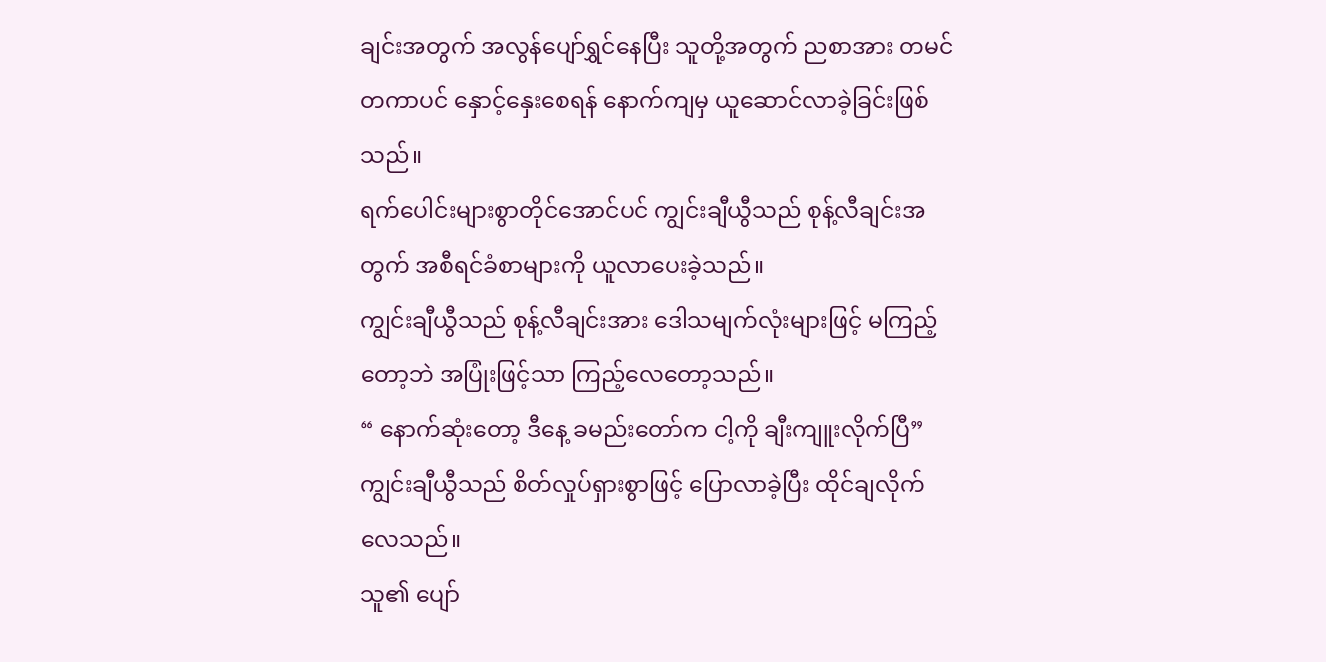ချင်းအတွက် အလွန်ပျော်ရွှင်နေပြီး သူတို့အတွက် ညစာအား တမင်တကာပင် နှောင့်နှေးစေရန် နောက်ကျမှ ယူဆောင်လာခဲ့ခြင်းဖြစ်သည်။
ရက်ပေါင်းများစွာတိုင်အောင်ပင် ကျွင်းချီယွီသည် စုန့်လီချင်းအတွက် အစီရင်ခံစာများကို ယူလာပေးခဲ့သည်။
ကျွင်းချီယွီသည် စုန့်လီချင်းအား ဒေါသမျက်လုံးများဖြင့် မကြည့်တော့ဘဲ အပြုံးဖြင့်သာ ကြည့်လေတော့သည်။
“ နောက်ဆုံးတော့ ဒီနေ့ ခမည်းတော်က ငါ့ကို ချီးကျူးလိုက်ပြီ”
ကျွင်းချီယွီသည် စိတ်လှုပ်ရှားစွာဖြင့် ပြောလာခဲ့ပြီး ထိုင်ချလိုက်လေသည်။
သူ၏ ပျော်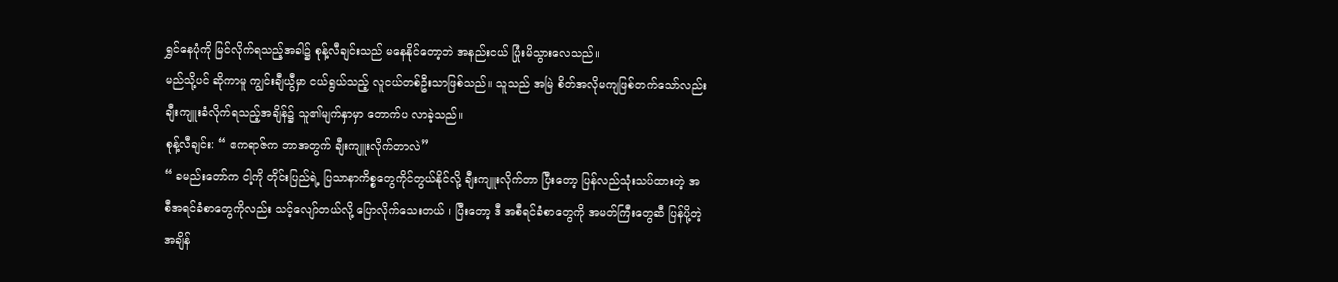ရွှင်နေပုံကို မြင်လိုက်ရသည့်အခါ၌ စုန့်လီချင်းသည် မနေနိုင်တော့ဘဲ အနည်းငယ် ပြုံးမိသွားလေသည်။
မည်သို့ပင် ဆိုကာမူ ကျွင်းချီယွီမှာ ငယ်ရွယ်သည့် လူငယ်တစ်ဦးသာဖြစ်သည်။ သူသည် အမြဲ စိတ်အလိုမကျဖြစ်တက်သော်လည်း ချီးကျူးခံလိုက်ရသည့်အချိန်၌ သူ၏မျက်နှာမှာ တောက်ပ လာခဲ့သည်။
စုန့်လီချင်း: “ ဧကရာဇ်က ဘာအတွက် ချီးကျူးလိုက်တာလဲ”
“ ခမည်းတော်က ငါ့ကို တိုင်းပြည်ရဲ့ ပြသာနာကိစ္စတွေကိုင်တွယ်နိုင်လို့ ချီးကျူးလိုက်တာ ပြီးတော့ ပြန်လည်သုံးသပ်ထားတဲ့ အစီအရင်ခံစာတွေကိုလည်း သင့်လျော်တယ်လို့ ပြောလိုက်သေးတယ် ၊ ပြီးတော့ ဒီ အစီရင်ခံစာတွေကို အမတ်ကြီးတွေဆီ ပြန်ပို့တဲ့အချိန်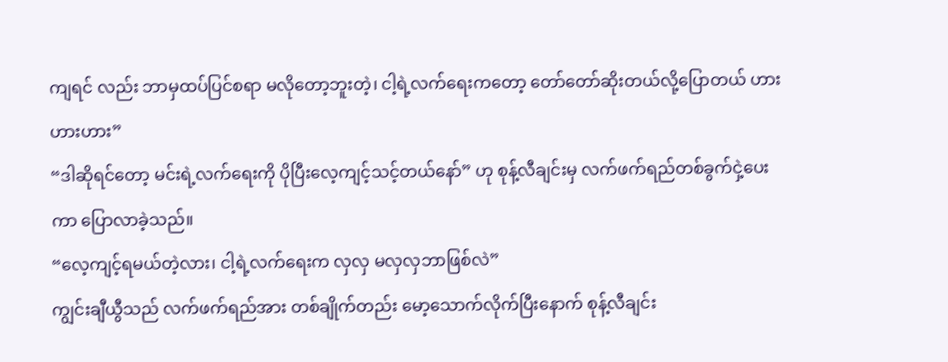ကျရင် လည်း ဘာမှထပ်ပြင်စရာ မလိုတော့ဘူးတဲ့၊ ငါ့ရဲ့လက်ရေးကတော့ တော်တော်ဆိုးတယ်လို့ပြောတယ် ဟားဟားဟား”
“ဒါဆိုရင်တော့ မင်းရဲ့လက်ရေးကို ပိုပြီးလေ့ကျင့်သင့်တယ်နော်” ဟု စုန့်လီချင်းမှ လက်ဖက်ရည်တစ်ခွက်ငှဲ့ပေးကာ ပြောလာခဲ့သည်။
“လေ့ကျင့်ရမယ်တဲ့လား၊ ငါ့ရဲ့လက်ရေးက လှလှ မလှလှဘာဖြစ်လဲ”
ကျွင်းချီယွီသည် လက်ဖက်ရည်အား တစ်ချိုက်တည်း မော့သောက်လိုက်ပြီးနောက် စုန့်လီချင်း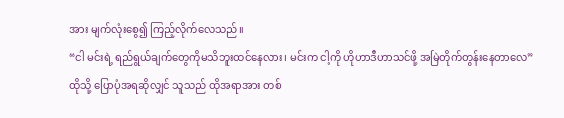အား မျက်လုံးစွေ၍ ကြည့်လိုက်လေသည်။
“ငါ မင်းရဲ့ ရည်ရွယ်ချက်တွေကိုမသိဘူးထင်နေလား၊ မင်းက ငါ့ကို ဟိုဟာဒီဟာသင်ဖို့ အမြဲတိုက်တွန်းနေတာလေ”
ထိုသို့ ပြောပုံအရဆိုလျှင် သူသည် ထိုအရာအား တစ်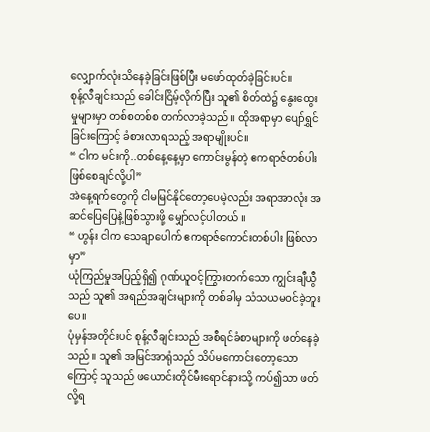လျှောက်လုံးသိနေခဲ့ခြင်းဖြစ်ပြီး မဖော်ထုတ်ခဲ့ခြင်းပင်။
စုန့်လီချင်းသည် ခေါင်းငြိမ့်လိုက်ပြီး သူ၏ စိတ်ထဲ၌ နွေးထွေးမှုများမှာ တစ်စတစ်စ တက်လာခဲ့သည်။ ထိုအရာမှာ ပျော်ရွှင်ခြင်းကြောင့် ခံစားလာရသည့် အရာမျိုးပင်။
“ ငါက မင်းကို..တစ်နေ့နေ့မှာ ကောင်းမွန်တဲ့ ဧကရာဇ်တစ်ပါး ဖြစ်စေချင်လို့ပါ”
အဲနေ့ရက်တွေကို ငါမမြင်နိုင်တော့ပေမဲ့လည်း အရာအာလုံး အဆင်ပြေပြေနဲ့ဖြစ်သွားဖို့ မျှော်လင့်ပါတယ် ။
“ ဟွန်း ငါက သေချာပေါက် ဧကရာဇ်ကောင်းတစ်ပါး ဖြစ်လာမှာ”
ယုံကြည်မှုအပြည့်ရှိ၍ ဂုဏ်ယူဝင့်ကြွားတက်သော ကျွင်းချီယွီသည် သူ၏ အရည်အချင်းများကို တစ်ခါမှ သံသယမဝင်ခဲ့ဘူးပေ။
ပုံမှန်အတိုင်းပင် စုန့်လီချင်းသည် အစီရင်ခံစာများကို ဖတ်နေခဲ့သည်။ သူ၏ အမြင်အာရုံသည် သိပ်မကောင်းတော့သောကြောင့် သူသည် ဖယောင်းတိုင်မီးရောင်နားသို့ ကပ်၍သာ ဖတ်လို့ရ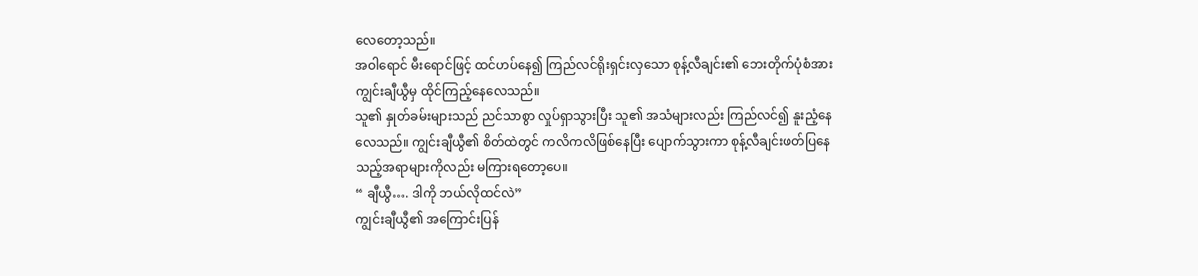လေတော့သည်။
အဝါရောင် မီးရောင်ဖြင့် ထင်ဟပ်နေ၍ ကြည်လင်ရိုးရှင်းလှသော စုန့်လီချင်း၏ ဘေးတိုက်ပုံစံအား ကျွင်းချီယွီမှ ထိုင်ကြည့်နေလေသည်။
သူ၏ နှုတ်ခမ်းများသည် ညင်သာစွာ လှုပ်ရှာသွားပြီး သူ၏ အသံများလည်း ကြည်လင်၍ နူးညံ့နေလေသည်။ ကျွင်းချီယွီ၏ စိတ်ထဲတွင် ကလိကလိဖြစ်နေပြီး ပျောက်သွားကာ စုန့်လီချင်းဖတ်ပြနေသည့်အရာများကိုလည်း မကြားရတော့ပေ။
“ ချီယွီ…. ဒါကို ဘယ်လိုထင်လဲ”
ကျွင်းချီယွီ၏ အကြောင်းပြန်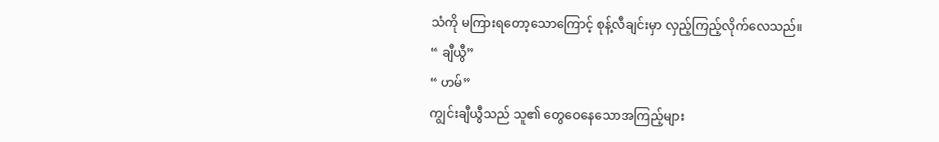သံကို မကြားရတော့သောကြောင့် စုန့်လီချင်းမှာ လှည့်ကြည့်လိုက်လေသည်။
“ ချီယွီ”
“ ဟမ်”
ကျွင်းချီယွီသည် သူ၏ တွေဝေနေသောအကြည့်များ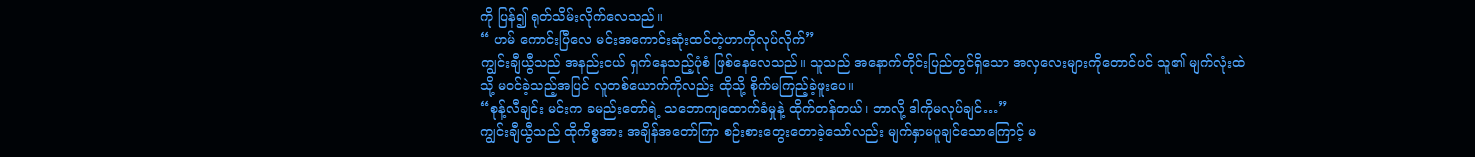ကို ပြန်၍ ရုတ်သိမ်းလိုက်လေသည်။
“ ဟမ် ကောင်းပြီလေ မင်းအကောင်းဆုံးထင်တဲ့ဟာကိုလုပ်လိုက်”
ကျွင်းချီယွီသည် အနည်းငယ် ရှက်နေသည့်ပုံစံ ဖြစ်နေလေသည်။ သူသည် အနောက်တိုင်းပြည်တွင်ရှိသော အလှလေးများကိုတောင်ပင် သူ၏ မျက်လုံးထဲသို့ မဝင်ခဲ့သည့်အပြင် လူတစ်ယောက်ကိုလည်း ထိုသို့ စိုက်မကြည့်ခဲ့ဖူးပေ။
“စုန့်လီချင်း မင်းက ခမည်းတော်ရဲ့ သဘောကျထောက်ခံမှုနဲ့ ထိုက်တန်တယ်၊ ဘာလို့ ဒါကိုမလုပ်ချင်…”
ကျွင်းချီယွီသည် ထိုကိစ္စအား အချိန်အတော်ကြာ စဉ်းစားတွေးတောခဲ့သော်လည်း မျက်နှာမပူချင်သောကြောင့် မ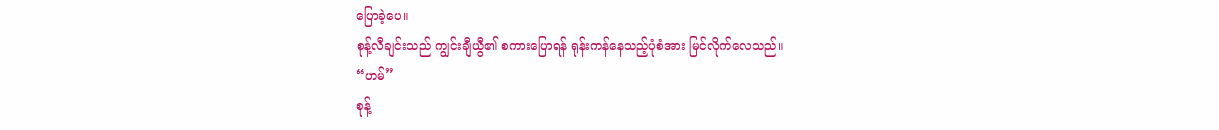ပြောခဲ့ပေ။
စုန့်လီချင်းသည် ကျွင်းချီယွီ၏ စကားပြောရန် ရုန်းကန်နေသည့်ပုံစံအား မြင်လိုက်လေသည်။
“ဟမ်”
စုန့်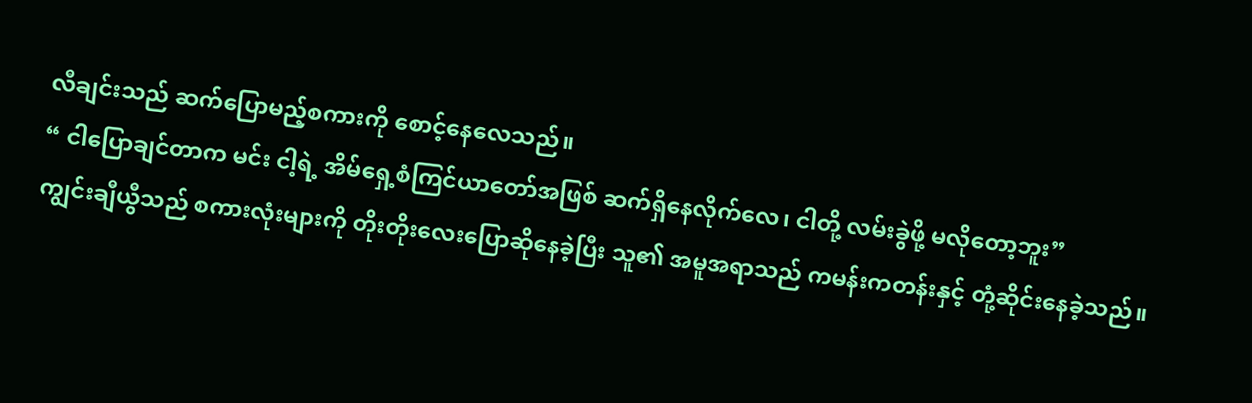လီချင်းသည် ဆက်ပြောမည့်စကားကို စောင့်နေလေသည်။
“ ငါပြောချင်တာက မင်း ငါ့ရဲ့ အိမ်ရှေ့စံကြင်ယာတော်အဖြစ် ဆက်ရှိနေလိုက်လေ၊ ငါတို့ လမ်းခွဲဖို့ မလိုတော့ဘူး”
ကျွင်းချီယွီသည် စကားလုံးများကို တိုးတိုးလေးပြောဆိုနေခဲ့ပြီး သူ၏ အမူအရာသည် ကမန်းကတန်းနှင့် တုံ့ဆိုင်းနေခဲ့သည်။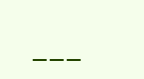___